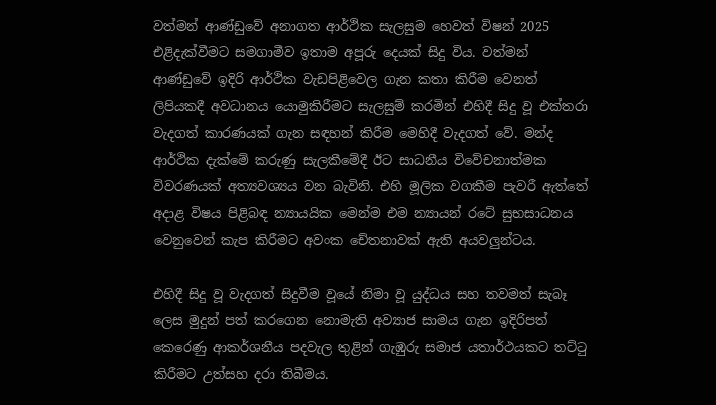වත්මන් ආණ්ඩුවේ අනාගත ආර්ථික සැලසුම හෙවත් විෂන් 2025 එළිදැක්වීමට සමගාමීව ඉතාම අපූරු දෙයක් සිදු විය. වත්මන් ආණ්ඩුවේ ඉදිරි ආර්ථික වැඩපිළිවෙල ගැන කතා කිරීම වෙනත් ලිපියකදී අවධානය යොමුකිරීමට සැලසුම් කරමින් එහිදී සිදු වූ එක්තරා වැදගත් කාරණයක් ගැන සඳහන් කිරීම මෙහිදී වැදගත් වේ. මන්ද ආර්ථික දැක්මේ කරුණු සැලකීමේදී ඊට සාධනීය විවේචනාත්මක විවරණයක් අත්‍යවශ්‍යය වන බැවිනි. එහි මූලික වගකීම පැවරී ඇත්තේ අදාළ විෂය පිළිබඳ න්‍යායයික මෙන්ම එම න්‍යායන් රටේ සුභසාධනය වෙනුවෙන් කැප කිරීමට අවංක චේතනාවක් ඇති අයවලුන්ටය.

එහිදී සිදු වූ වැදගත් සිදුවීම වූයේ නිමා වූ යුද්ධය සහ තවමත් සැබෑ ලෙස මුදුන් පත් කරගෙන නොමැති අව්‍යාජ සාමය ගැන ඉදිරිපත් කෙරෙණු ආකර්ශනීය පදවැල තුළින් ගැඹුරු සමාජ යතාර්ථයකට තට්ටු කිරීමට උත්සහ දරා තිබීමය.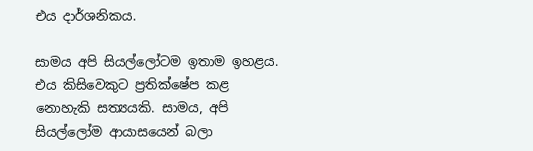එය දාර්ශනිකය.

සාමය අපි සියල්ලෝටම ඉතාම ඉහළය. එය කිසිවෙකුට ප්‍රතික්ෂේප කළ නොහැකි සත්‍යයකි. සාමය, අපි සියල්ලෝම ආයාසයෙන් බලා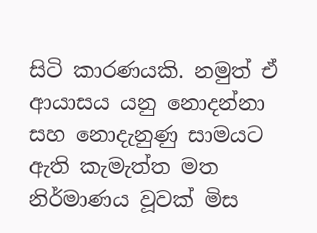සිටි කාරණයකි. නමුත් ඒ ආයාසය යනු නොදන්නා සහ නොදැනුණු සාමයට ඇති කැමැත්ත මත නිර්මාණය වූවක් මිස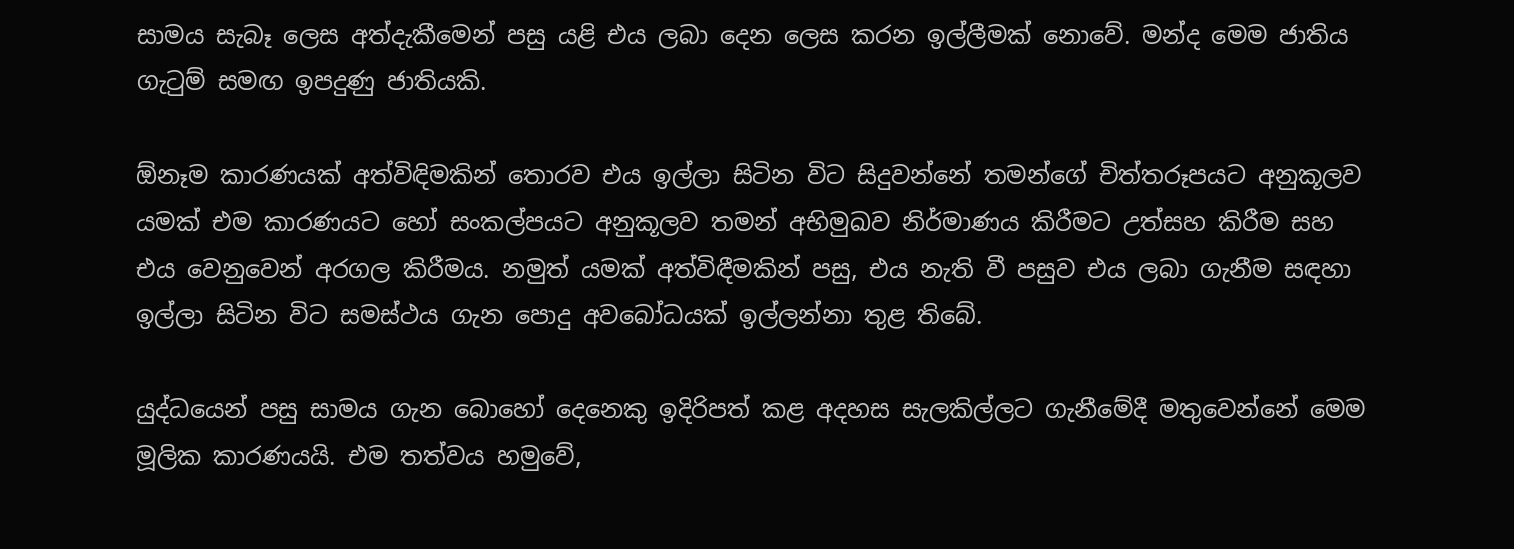සාමය සැබෑ ලෙස අත්දැකීමෙන් පසු යළි එය ලබා දෙන ලෙස කරන ඉල්ලීමක් නොවේ. මන්ද මෙම ජාතිය ගැටුම් සමඟ ඉපදුණු ජාතියකි.

ඕනෑම කාරණයක් අත්විඳිමකින් තොරව එය ඉල්ලා සිටින විට සිදුවන්නේ තමන්ගේ චිත්තරූපයට අනුකූලව යමක් එම කාරණයට හෝ සංකල්පයට අනුකූලව තමන් අභිමුඛව නිර්මාණය කිරීමට උත්සහ කිරීම සහ එය වෙනුවෙන් අරගල කිරීමය. නමුත් යමක් අත්විඳීමකින් පසු, එය නැති වී පසුව එය ලබා ගැනීම සඳහා ඉල්ලා සිටින විට සමස්ථය ගැන පොදු අවබෝධයක් ඉල්ලන්නා තුළ තිබේ.

යුද්ධයෙන් පසු සාමය ගැන බොහෝ දෙනෙකු ඉදිරිපත් කළ අදහස සැලකිල්ලට ගැනීමේදී මතුවෙන්නේ මෙම මූලික කාරණයයි. එම තත්වය හමුවේ,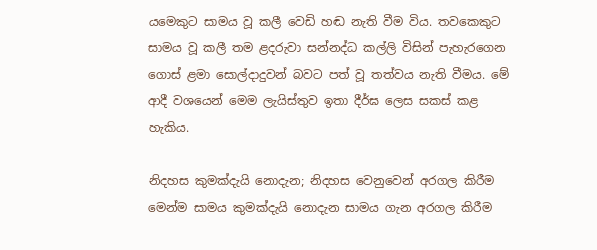යමෙකුට සාමය වූ කලී වෙඩි හඬ නැති වීම විය. තවකෙකුට සාමය වූ කලී තම ළදරුවා සන්නද්ධ කල්ලි විසින් පැහැරගෙන ගොස් ළමා සොල්දාදුවන් බවට පත් වූ තත්වය නැති වීමය. මේ ආදී වශයෙන් මෙම ලැයිස්තුව ඉතා දීර්ඝ ලෙස සකස් කළ හැකිය.

නිදහස කුමක්දැයි නොදැන; නිදහස වෙනුවෙන් අරගල කිරීම මෙන්ම සාමය කුමක්දැයි නොදැන සාමය ගැන අරගල කිරීම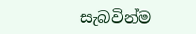සැබවින්ම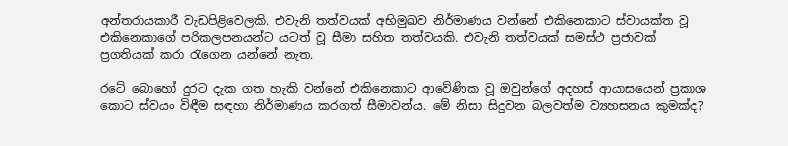අන්තරායකාරී වැඩපිළිවෙලකි. එවැනි තත්වයක් අභිමුඛව නිර්මාණය වන්නේ එකිනෙකාට ස්වායක්ත වූ එකිනෙකාගේ පරිකලපනයන්ට යටත් වූ සීමා සහිත තත්වයකි. එවැනි තත්වයක් සමස්ථ ප්‍රජාවක් ප්‍රගතියක් කරා රැගෙන යන්නේ නැත.

රටේ බොහෝ දුරට දැක ගත හැකි වන්නේ එකිනෙකාට ආවේණික වූ ඔවුන්ගේ අදහස් ආයාසයෙන් ප්‍රකාශ කොට ස්වයං විඳීම සඳහා නිර්මාණය කරගත් සීමාවන්ය. මේ නිසා සිදුවන බලවත්ම ව්‍යහසනය කුමක්ද?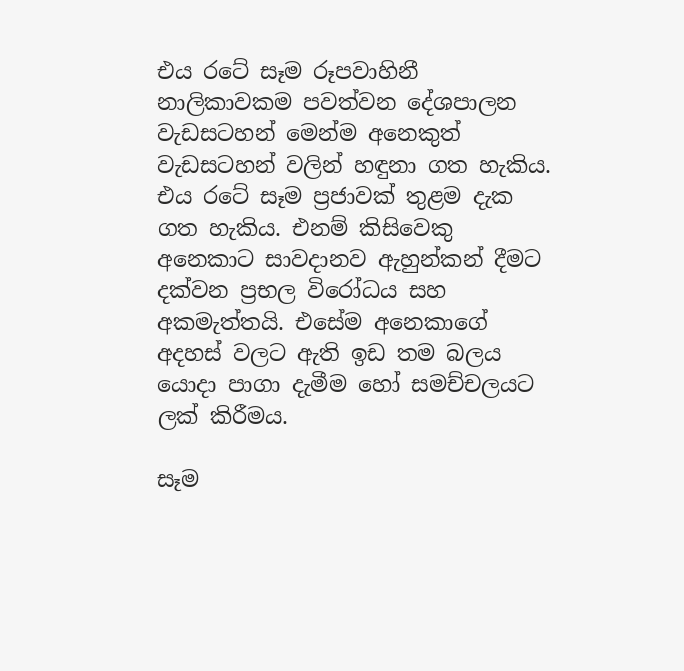එය රටේ සෑම රූපවාහිනී නාලිකාවකම පවත්වන දේශපාලන වැඩසටහන් මෙන්ම අනෙකුත් වැඩසටහන් වලින් හඳුනා ගත හැකිය. එය රටේ සෑම ප්‍රජාවක් තුළම දැක ගත හැකිය. එනම් කිසිවෙකු අනෙකාට සාවදානව ඇහුන්කන් දීමට දක්වන ප්‍රභල විරෝධය සහ අකමැත්තයි. එසේම අනෙකාගේ අදහස් වලට ඇති ඉඩ තම බලය යොදා පාගා දැමීම හෝ සමච්චලයට ලක් කිරීමය.

සෑම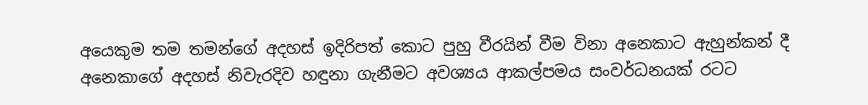අයෙකුම තම තමන්ගේ අදහස් ඉදිරිපත් කොට පුහු වීරයින් වීම විනා අනෙකාට ඇහුන්කන් දී අනෙකාගේ අදහස් නිවැරදිව හඳුනා ගැනීමට අවශ්‍යය ආකල්පමය සංවර්ධනයක් රටට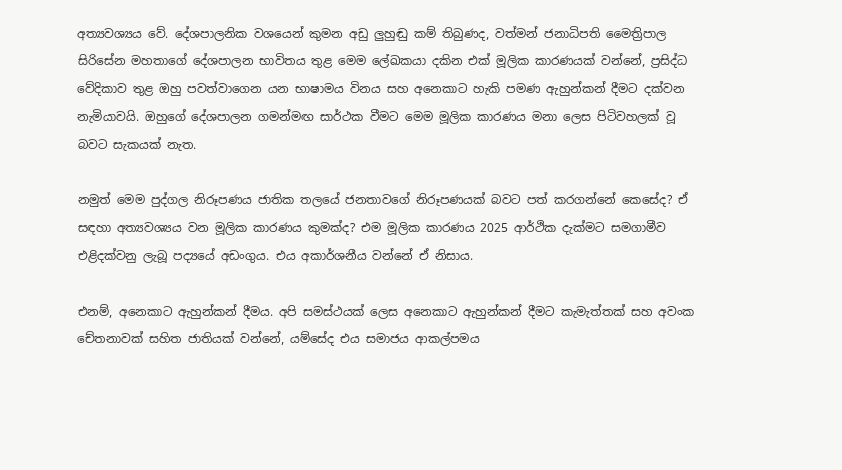අත්‍යවශ්‍යය වේ. දේශපාලනික වශයෙන් කුමන අඩු ලුහුඬු කම් තිබුණද, වත්මන් ජනාධිපති මෛත්‍රිපාල සිරිසේන මහතාගේ දේශපාලන භාවිතය තුළ මෙම ලේඛකයා දකින එක් මූලික කාරණයක් වන්නේ, ප්‍රසිද්ධ වේදිකාව තුළ ඔහු පවත්වාගෙන යන භාෂාමය විනය සහ අනෙකාට හැකි පමණ ඇහුන්කන් දීමට දක්වන නැමියාවයි. ඔහුගේ දේශපාලන ගමන්මඟ සාර්ථක වීමට මෙම මූලික කාරණය මනා ලෙස පිටිවහලක් වූ බවට සැකයක් නැත.

නමුත් මෙම පුද්ගල නිරූපණය ජාතික තලයේ ජනතාවගේ නිරූපණයක් බවට පත් කරගන්නේ කෙසේද? ඒ සඳහා අත්‍යවශ්‍යය වන මූලික කාරණය කුමක්ද? එම මූලික කාරණය 2025 ආර්ථික දැක්මට සමගාමීව එළිදක්වනු ලැබූ පද්‍යයේ අඩංගුය. එය අකාර්ශනීය වන්නේ ඒ නිසාය.

එනම්, අනෙකාට ඇහුන්කන් දීමය. අපි සමස්ථයක් ලෙස අනෙකාට ඇහුන්කන් දීමට කැමැත්තක් සහ අවංක චේතනාවක් සහිත ජාතියක් වන්නේ, යම්සේද එය සමාජය ආකල්පමය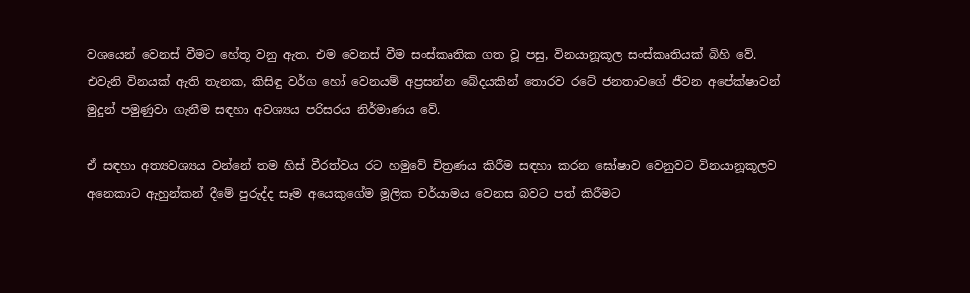වශයෙන් වෙනස් වීමට හේතූ වනු ඇත. එම වෙනස් වීම සංස්කෘතික ගත වූ පසු, විනයානූකූල සංස්කෘතියක් බිහි වේ. එවැනි විනයක් ඇති තැනක, කිසිඳු වර්ග හෝ වෙනයම් අප්‍රසන්න බේදයකින් තොරව රටේ ජනතාවගේ ජීවන අපේක්ෂාවන් මුදුන් පමුණුවා ගැනීම සඳහා අවශ්‍යය පරිසරය නිර්මාණය වේ.

ඒ සඳහා අත්‍යවශ්‍යය වන්නේ තම හිස් වීරත්වය රට හමුවේ චිත්‍රණය කිරීම සඳහා කරන ඝෝෂාව වෙනුවට විනයානූකූලව අනෙකාට ඇහුන්කන් දීමේ පුරුද්ද සෑම අයෙකුගේම මූලික චර්යාමය වෙනස බවට පත් කිරීමට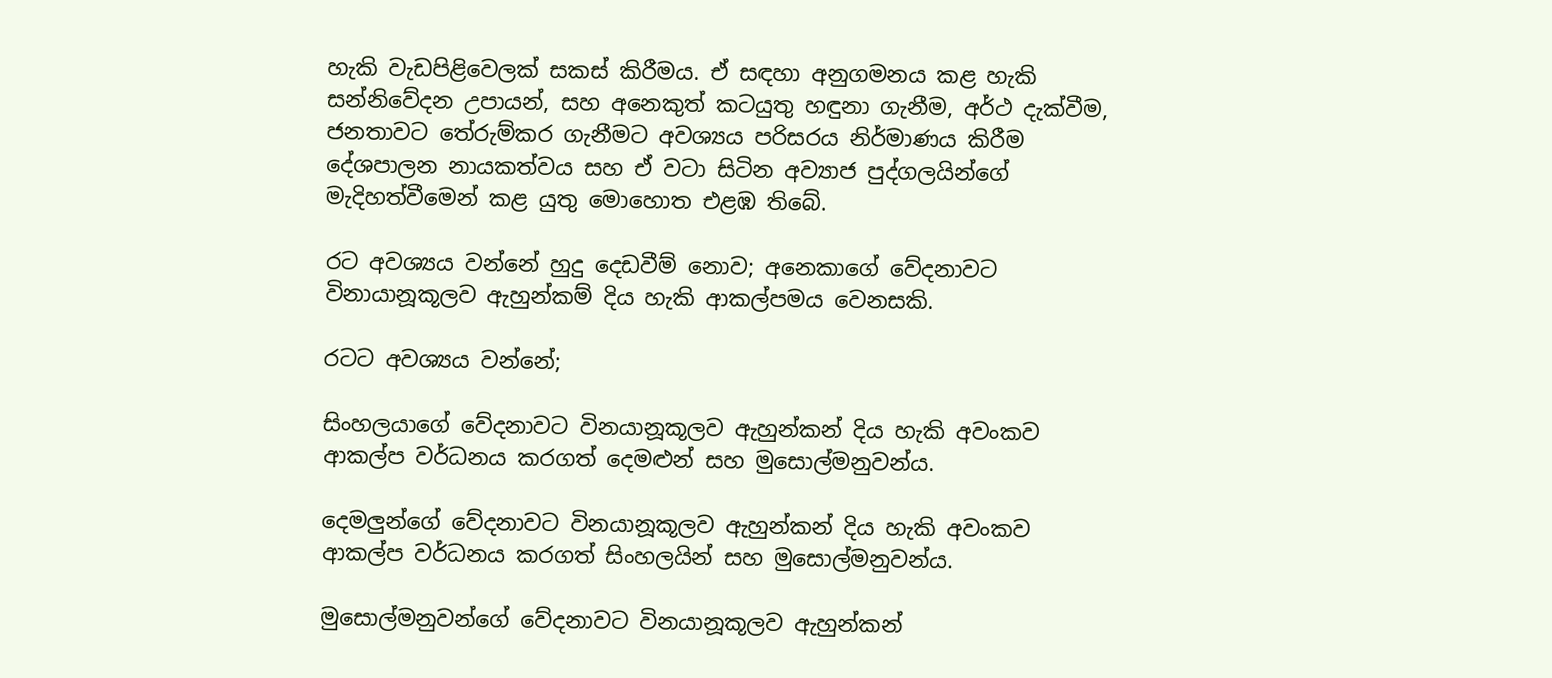හැකි වැඩපිළිවෙලක් සකස් කිරීමය. ඒ සඳහා අනුගමනය කළ හැකි සන්නිවේදන උපායන්, සහ අනෙකුත් කටයුතු හඳුනා ගැනීම, අර්ථ දැක්වීම, ජනතාවට තේරුම්කර ගැනීමට අවශ්‍යය පරිසරය නිර්මාණය කිරීම දේශපාලන නායකත්වය සහ ඒ වටා සිටින අව්‍යාජ පුද්ගලයින්ගේ මැදිහත්වීමෙන් කළ යුතු මොහොත එළඹ තිබේ.

රට අවශ්‍යය වන්නේ හුදු දෙඩවීම් නොව; අනෙකාගේ වේදනාවට විනායානූකූලව ඇහුන්කම් දිය හැකි ආකල්පමය වෙනසකි.

රටට අවශ්‍යය වන්නේ;

සිංහලයාගේ වේදනාවට විනයානූකූලව ඇහුන්කන් දිය හැකි අවංකව ආකල්ප වර්ධනය කරගත් දෙමළුන් සහ මුසොල්මනුවන්ය.

දෙමලුන්ගේ වේදනාවට විනයානූකූලව ඇහුන්කන් දිය හැකි අවංකව ආකල්ප වර්ධනය කරගත් සිංහලයින් සහ මුසොල්මනුවන්ය.

මුසොල්මනුවන්ගේ වේදනාවට විනයානූකූලව ඇහුන්කන්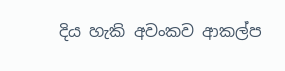දිය හැකි අවංකව ආකල්ප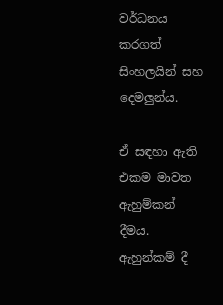වර්ධනය කරගත් සිංහලයින් සහ දෙමලුන්ය.

ඒ සඳහා ඇති එකම මාවත ඇහුම්කන් දීමය. ඇහුන්කම් දී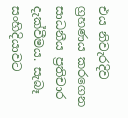එය නිවැරදිව ග්‍රහණය කරගෙන සාධනීය ප්‍රතිචාර දැක්වීමය. සැබෑ සංහිදියාවට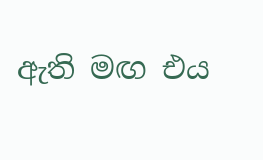ඇති මඟ එය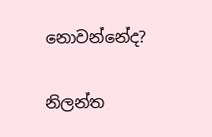නොවන්නේද?

නිලන්ත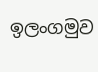ඉලංගමුව